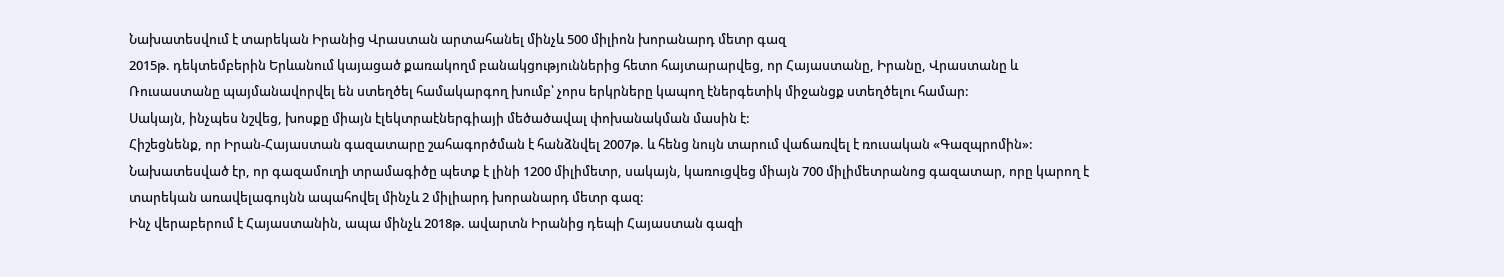Նախատեսվում է տարեկան Իրանից Վրաստան արտահանել մինչև 500 միլիոն խորանարդ մետր գազ
2015թ. դեկտեմբերին Երևանում կայացած քառակողմ բանակցություններից հետո հայտարարվեց, որ Հայաստանը, Իրանը, Վրաստանը և Ռուսաստանը պայմանավորվել են ստեղծել համակարգող խումբ՝ չորս երկրները կապող էներգետիկ միջանցք ստեղծելու համար:
Սակայն, ինչպես նշվեց, խոսքը միայն էլեկտրաէներգիայի մեծածավալ փոխանակման մասին է:
Հիշեցնենք, որ Իրան-Հայաստան գազատարը շահագործման է հանձնվել 2007թ. և հենց նույն տարում վաճառվել է ռուսական «Գազպրոմին»: Նախատեսված էր, որ գազամուղի տրամագիծը պետք է լինի 1200 միլիմետր, սակայն, կառուցվեց միայն 700 միլիմետրանոց գազատար, որը կարող է տարեկան առավելագույնն ապահովել մինչև 2 միլիարդ խորանարդ մետր գազ:
Ինչ վերաբերում է Հայաստանին, ապա մինչև 2018թ. ավարտն Իրանից դեպի Հայաստան գազի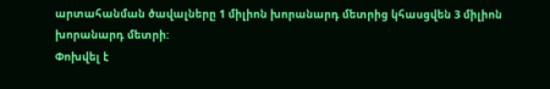արտահանման ծավալները 1 միլիոն խորանարդ մետրից կհասցվեն 3 միլիոն խորանարդ մետրի:
Փոխվել է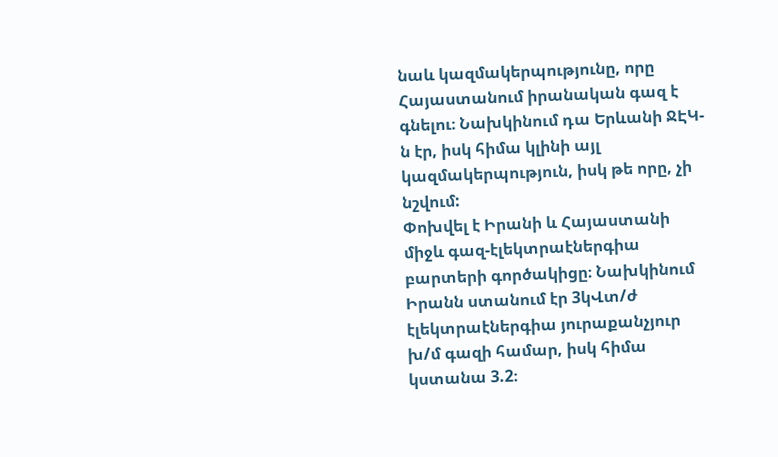նաև կազմակերպությունը, որը Հայաստանում իրանական գազ է գնելու։ Նախկինում դա Երևանի ՋԷԿ-ն էր, իսկ հիմա կլինի այլ կազմակերպություն, իսկ թե որը, չի նշվում:
Փոխվել է Իրանի և Հայաստանի միջև գազ-էլեկտրաէներգիա բարտերի գործակիցը։ Նախկինում Իրանն ստանում էր 3կՎտ/ժ էլեկտրաէներգիա յուրաքանչյուր խ/մ գազի համար, իսկ հիմա կստանա 3.2։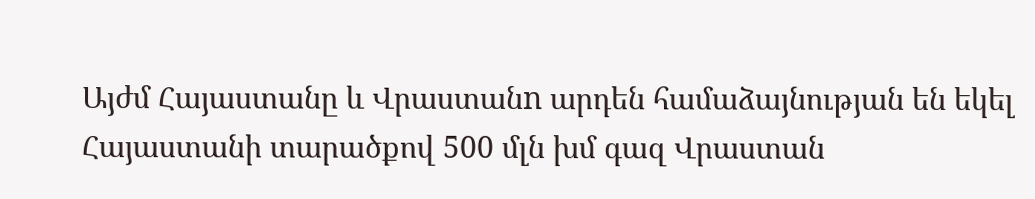Այժմ Հայաստանը և Վրաստանn արդեն համաձայնության են եկել Հայաստանի տարածքով 500 մլն խմ գազ Վրաստան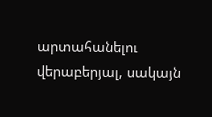արտահանելու վերաբերյալ, սակայն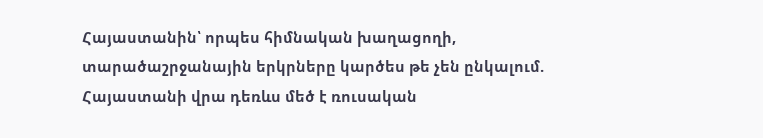Հայաստանին՝ որպես հիմնական խաղացողի, տարածաշրջանային երկրները կարծես թե չեն ընկալում. Հայաստանի վրա դեռևս մեծ է ռուսական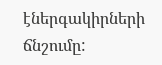էներգակիրների ճնշումը: